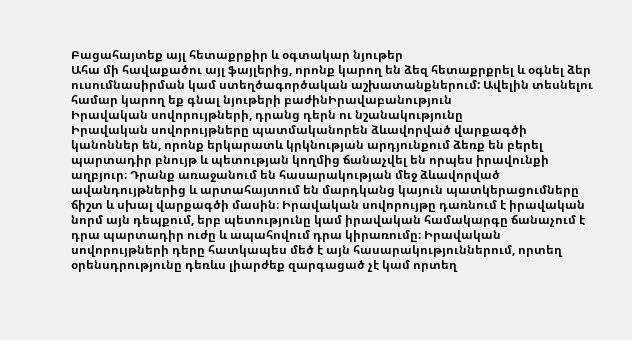Բացահայտեք այլ հետաքրքիր և օգտակար նյութեր
Ահա մի հավաքածու այլ ֆայլերից, որոնք կարող են ձեզ հետաքրքրել և օգնել ձեր ուսումնասիրման կամ ստեղծագործական աշխատանքներում: Ավելին տեսնելու համար կարող եք գնալ նյութերի բաժինԻրավաբանություն
Իրավական սովորույթների, դրանց դերն ու նշանակությունը
Իրավական սովորույթները պատմականորեն ձևավորված վարքագծի կանոններ են, որոնք երկարատև կրկնության արդյունքում ձեռք են բերել պարտադիր բնույթ և պետության կողմից ճանաչվել են որպես իրավունքի աղբյուր։ Դրանք առաջանում են հասարակության մեջ ձևավորված ավանդույթներից և արտահայտում են մարդկանց կայուն պատկերացումները ճիշտ և սխալ վարքագծի մասին։ Իրավական սովորույթը դառնում է իրավական նորմ այն դեպքում, երբ պետությունը կամ իրավական համակարգը ճանաչում է դրա պարտադիր ուժը և ապահովում դրա կիրառումը։ Իրավական սովորույթների դերը հատկապես մեծ է այն հասարակություններում, որտեղ օրենսդրությունը դեռևս լիարժեք զարգացած չէ կամ որտեղ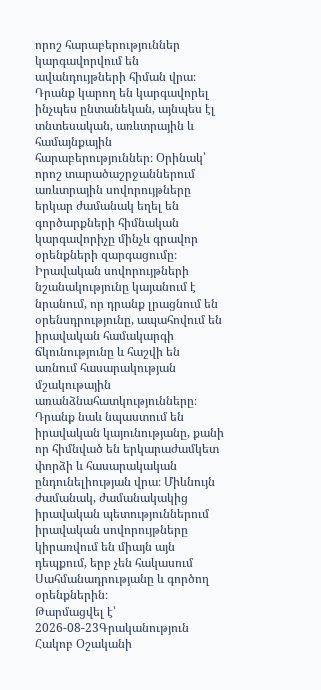որոշ հարաբերություններ կարգավորվում են ավանդույթների հիման վրա։ Դրանք կարող են կարգավորել ինչպես ընտանեկան, այնպես էլ տնտեսական, առևտրային և համայնքային հարաբերություններ։ Օրինակ՝ որոշ տարածաշրջաններում առևտրային սովորույթները երկար ժամանակ եղել են գործարքների հիմնական կարգավորիչը մինչև գրավոր օրենքների զարգացումը։ Իրավական սովորույթների նշանակությունը կայանում է նրանում, որ դրանք լրացնում են օրենսդրությունը, ապահովում են իրավական համակարգի ճկունությունը և հաշվի են առնում հասարակության մշակութային առանձնահատկությունները։ Դրանք նաև նպաստում են իրավական կայունությանը, քանի որ հիմնված են երկարաժամկետ փորձի և հասարակական ընդունելիության վրա։ Միևնույն ժամանակ, ժամանակակից իրավական պետություններում իրավական սովորույթները կիրառվում են միայն այն դեպքում, երբ չեն հակասում Սահմանադրությանը և գործող օրենքներին։
Թարմացվել է՝ 2026-08-23Գրականություն
Հակոբ Օշականի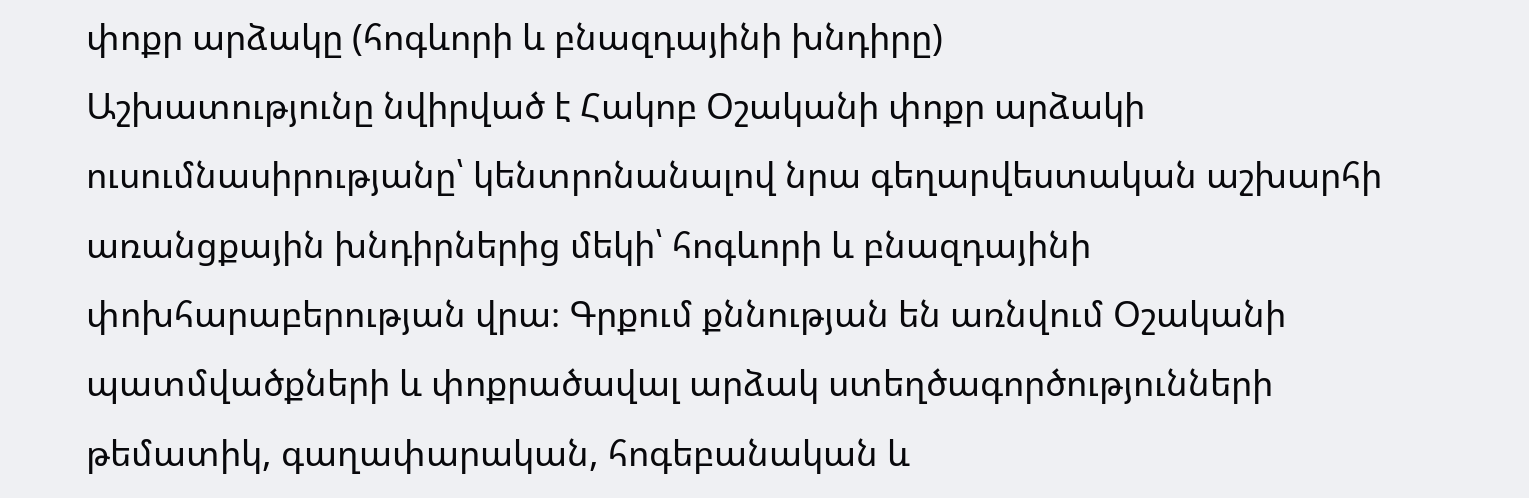փոքր արձակը (հոգևորի և բնազդայինի խնդիրը)
Աշխատությունը նվիրված է Հակոբ Օշականի փոքր արձակի ուսումնասիրությանը՝ կենտրոնանալով նրա գեղարվեստական աշխարհի առանցքային խնդիրներից մեկի՝ հոգևորի և բնազդայինի փոխհարաբերության վրա։ Գրքում քննության են առնվում Օշականի պատմվածքների և փոքրածավալ արձակ ստեղծագործությունների թեմատիկ, գաղափարական, հոգեբանական և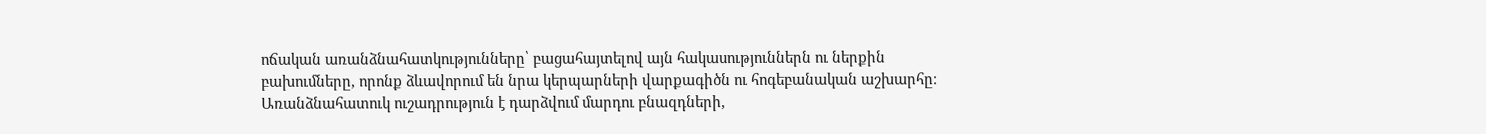ոճական առանձնահատկությունները՝ բացահայտելով այն հակասություններն ու ներքին բախումները, որոնք ձևավորում են նրա կերպարների վարքագիծն ու հոգեբանական աշխարհը։ Առանձնահատուկ ուշադրություն է դարձվում մարդու բնազդների,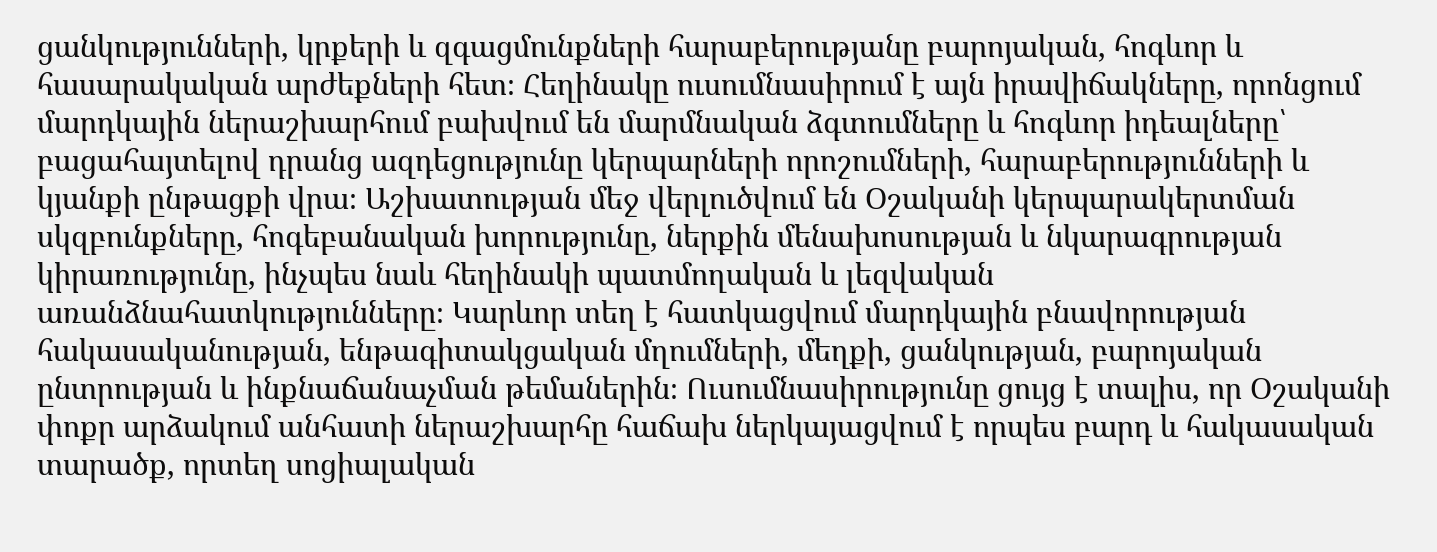ցանկությունների, կրքերի և զգացմունքների հարաբերությանը բարոյական, հոգևոր և հասարակական արժեքների հետ։ Հեղինակը ուսումնասիրում է այն իրավիճակները, որոնցում մարդկային ներաշխարհում բախվում են մարմնական ձգտումները և հոգևոր իդեալները՝ բացահայտելով դրանց ազդեցությունը կերպարների որոշումների, հարաբերությունների և կյանքի ընթացքի վրա։ Աշխատության մեջ վերլուծվում են Օշականի կերպարակերտման սկզբունքները, հոգեբանական խորությունը, ներքին մենախոսության և նկարագրության կիրառությունը, ինչպես նաև հեղինակի պատմողական և լեզվական առանձնահատկությունները։ Կարևոր տեղ է հատկացվում մարդկային բնավորության հակասականության, ենթագիտակցական մղումների, մեղքի, ցանկության, բարոյական ընտրության և ինքնաճանաչման թեմաներին։ Ուսումնասիրությունը ցույց է տալիս, որ Օշականի փոքր արձակում անհատի ներաշխարհը հաճախ ներկայացվում է որպես բարդ և հակասական տարածք, որտեղ սոցիալական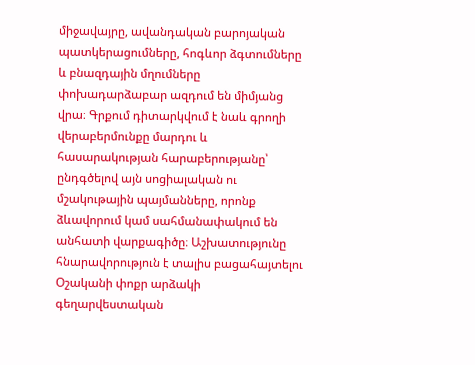միջավայրը, ավանդական բարոյական պատկերացումները, հոգևոր ձգտումները և բնազդային մղումները փոխադարձաբար ազդում են միմյանց վրա։ Գրքում դիտարկվում է նաև գրողի վերաբերմունքը մարդու և հասարակության հարաբերությանը՝ ընդգծելով այն սոցիալական ու մշակութային պայմանները, որոնք ձևավորում կամ սահմանափակում են անհատի վարքագիծը։ Աշխատությունը հնարավորություն է տալիս բացահայտելու Օշականի փոքր արձակի գեղարվեստական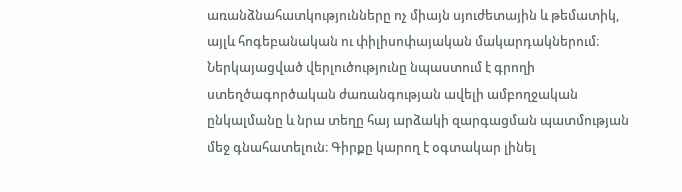առանձնահատկությունները ոչ միայն սյուժետային և թեմատիկ, այլև հոգեբանական ու փիլիսոփայական մակարդակներում։ Ներկայացված վերլուծությունը նպաստում է գրողի ստեղծագործական ժառանգության ավելի ամբողջական ընկալմանը և նրա տեղը հայ արձակի զարգացման պատմության մեջ գնահատելուն։ Գիրքը կարող է օգտակար լինել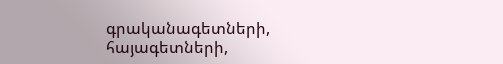գրականագետների, հայագետների,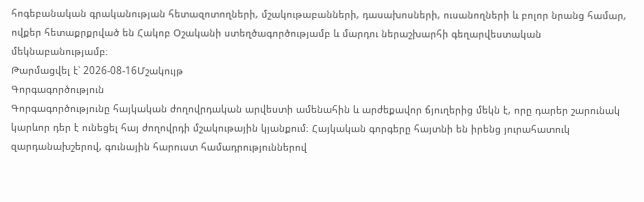հոգեբանական գրականության հետազոտողների, մշակութաբանների, դասախոսների, ուսանողների և բոլոր նրանց համար, ովքեր հետաքրքրված են Հակոբ Օշականի ստեղծագործությամբ և մարդու ներաշխարհի գեղարվեստական մեկնաբանությամբ։
Թարմացվել է՝ 2026-08-16Մշակույթ
Գորգագործություն
Գորգագործությունը հայկական ժողովրդական արվեստի ամենահին և արժեքավոր ճյուղերից մեկն է, որը դարեր շարունակ կարևոր դեր է ունեցել հայ ժողովրդի մշակութային կյանքում։ Հայկական գորգերը հայտնի են իրենց յուրահատուկ զարդանախշերով, գունային հարուստ համադրություններով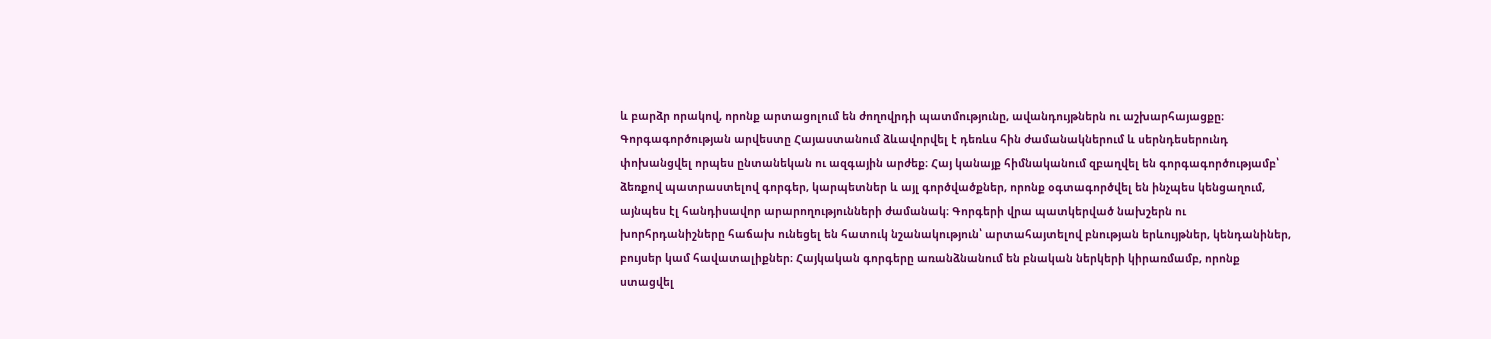և բարձր որակով, որոնք արտացոլում են ժողովրդի պատմությունը, ավանդույթներն ու աշխարհայացքը։ Գորգագործության արվեստը Հայաստանում ձևավորվել է դեռևս հին ժամանակներում և սերնդեսերունդ փոխանցվել որպես ընտանեկան ու ազգային արժեք։ Հայ կանայք հիմնականում զբաղվել են գորգագործությամբ՝ ձեռքով պատրաստելով գորգեր, կարպետներ և այլ գործվածքներ, որոնք օգտագործվել են ինչպես կենցաղում, այնպես էլ հանդիսավոր արարողությունների ժամանակ։ Գորգերի վրա պատկերված նախշերն ու խորհրդանիշները հաճախ ունեցել են հատուկ նշանակություն՝ արտահայտելով բնության երևույթներ, կենդանիներ, բույսեր կամ հավատալիքներ։ Հայկական գորգերը առանձնանում են բնական ներկերի կիրառմամբ, որոնք ստացվել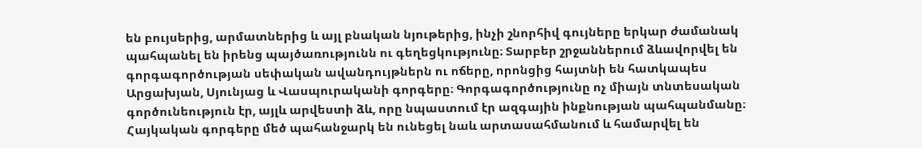են բույսերից, արմատներից և այլ բնական նյութերից, ինչի շնորհիվ գույները երկար ժամանակ պահպանել են իրենց պայծառությունն ու գեղեցկությունը։ Տարբեր շրջաններում ձևավորվել են գորգագործության սեփական ավանդույթներն ու ոճերը, որոնցից հայտնի են հատկապես Արցախյան, Սյունյաց և Վասպուրականի գորգերը։ Գորգագործությունը ոչ միայն տնտեսական գործունեություն էր, այլև արվեստի ձև, որը նպաստում էր ազգային ինքնության պահպանմանը։ Հայկական գորգերը մեծ պահանջարկ են ունեցել նաև արտասահմանում և համարվել են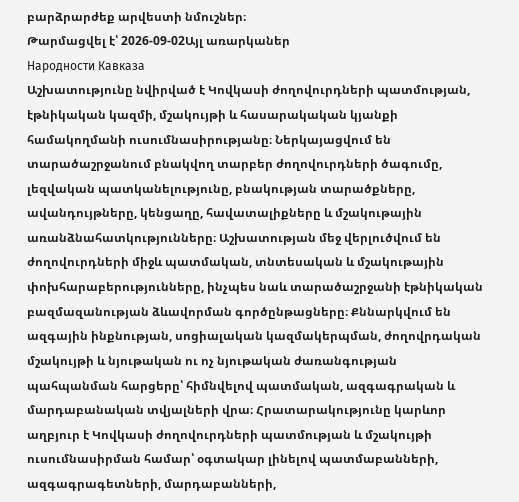բարձրարժեք արվեստի նմուշներ։
Թարմացվել է՝ 2026-09-02Այլ առարկաներ
Народности Кавказа
Աշխատությունը նվիրված է Կովկասի ժողովուրդների պատմության, էթնիկական կազմի, մշակույթի և հասարակական կյանքի համակողմանի ուսումնասիրությանը։ Ներկայացվում են տարածաշրջանում բնակվող տարբեր ժողովուրդների ծագումը, լեզվական պատկանելությունը, բնակության տարածքները, ավանդույթները, կենցաղը, հավատալիքները և մշակութային առանձնահատկությունները։ Աշխատության մեջ վերլուծվում են ժողովուրդների միջև պատմական, տնտեսական և մշակութային փոխհարաբերությունները, ինչպես նաև տարածաշրջանի էթնիկական բազմազանության ձևավորման գործընթացները։ Քննարկվում են ազգային ինքնության, սոցիալական կազմակերպման, ժողովրդական մշակույթի և նյութական ու ոչ նյութական ժառանգության պահպանման հարցերը՝ հիմնվելով պատմական, ազգագրական և մարդաբանական տվյալների վրա։ Հրատարակությունը կարևոր աղբյուր է Կովկասի ժողովուրդների պատմության և մշակույթի ուսումնասիրման համար՝ օգտակար լինելով պատմաբանների, ազգագրագետների, մարդաբանների,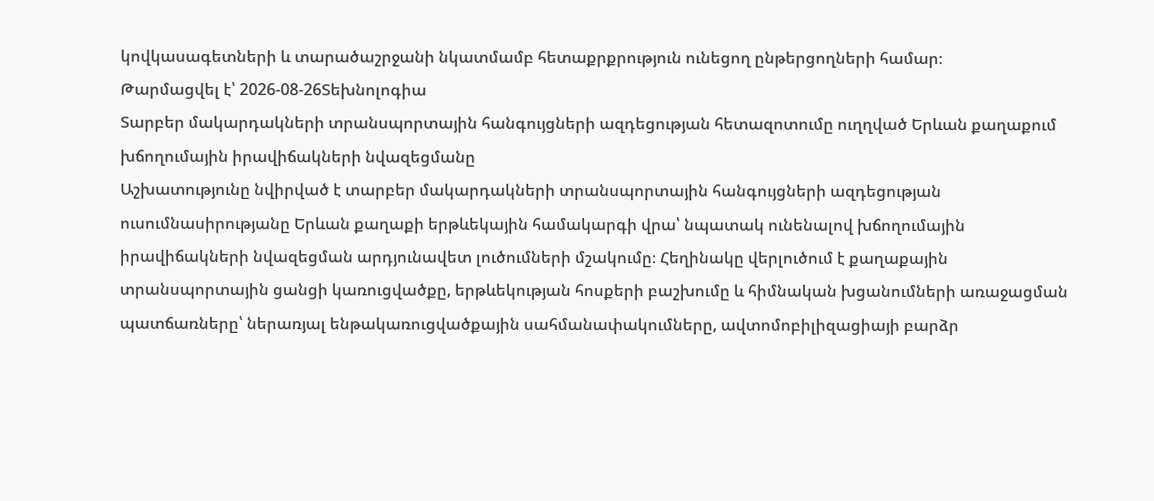կովկասագետների և տարածաշրջանի նկատմամբ հետաքրքրություն ունեցող ընթերցողների համար։
Թարմացվել է՝ 2026-08-26Տեխնոլոգիա
Տարբեր մակարդակների տրանսպորտային հանգույցների ազդեցության հետազոտումը ուղղված Երևան քաղաքում խճողումային իրավիճակների նվազեցմանը
Աշխատությունը նվիրված է տարբեր մակարդակների տրանսպորտային հանգույցների ազդեցության ուսումնասիրությանը Երևան քաղաքի երթևեկային համակարգի վրա՝ նպատակ ունենալով խճողումային իրավիճակների նվազեցման արդյունավետ լուծումների մշակումը։ Հեղինակը վերլուծում է քաղաքային տրանսպորտային ցանցի կառուցվածքը, երթևեկության հոսքերի բաշխումը և հիմնական խցանումների առաջացման պատճառները՝ ներառյալ ենթակառուցվածքային սահմանափակումները, ավտոմոբիլիզացիայի բարձր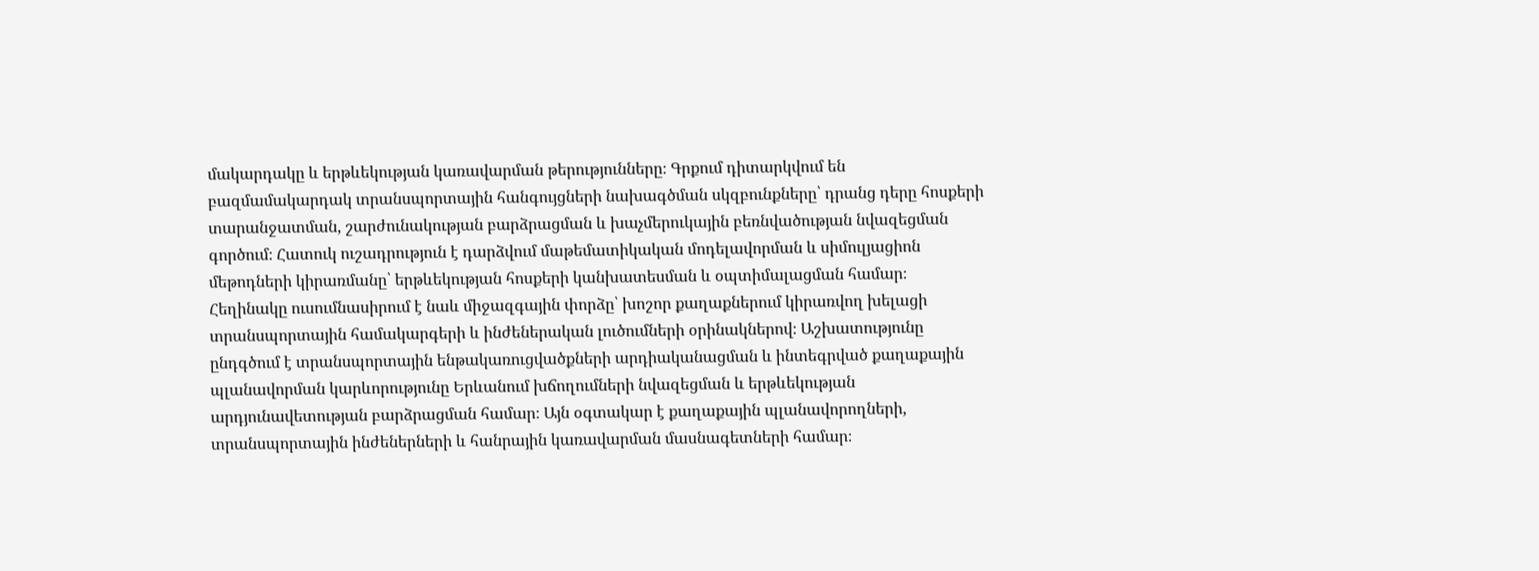մակարդակը և երթևեկության կառավարման թերությունները։ Գրքում դիտարկվում են բազմամակարդակ տրանսպորտային հանգույցների նախագծման սկզբունքները՝ դրանց դերը հոսքերի տարանջատման, շարժունակության բարձրացման և խաչմերուկային բեռնվածության նվազեցման գործում։ Հատուկ ուշադրություն է դարձվում մաթեմատիկական մոդելավորման և սիմուլյացիոն մեթոդների կիրառմանը՝ երթևեկության հոսքերի կանխատեսման և օպտիմալացման համար։ Հեղինակը ուսումնասիրում է նաև միջազգային փորձը՝ խոշոր քաղաքներում կիրառվող խելացի տրանսպորտային համակարգերի և ինժեներական լուծումների օրինակներով։ Աշխատությունը ընդգծում է տրանսպորտային ենթակառուցվածքների արդիականացման և ինտեգրված քաղաքային պլանավորման կարևորությունը Երևանում խճողումների նվազեցման և երթևեկության արդյունավետության բարձրացման համար։ Այն օգտակար է քաղաքային պլանավորողների, տրանսպորտային ինժեներների և հանրային կառավարման մասնագետների համար։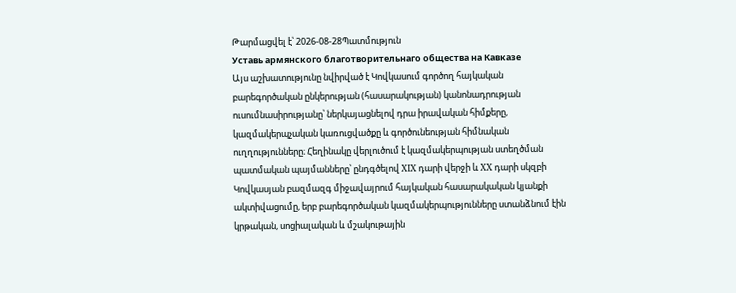Թարմացվել է՝ 2026-08-28Պատմություն
Уставь армянского благотворительнаго общества на Кавказе
Այս աշխատությունը նվիրված է Կովկասում գործող հայկական բարեգործական ընկերության (հասարակության) կանոնադրության ուսումնասիրությանը՝ ներկայացնելով դրա իրավական հիմքերը, կազմակերպչական կառուցվածքը և գործունեության հիմնական ուղղությունները։ Հեղինակը վերլուծում է կազմակերպության ստեղծման պատմական պայմանները՝ ընդգծելով XIX դարի վերջի և XX դարի սկզբի Կովկասյան բազմազգ միջավայրում հայկական հասարակական կյանքի ակտիվացումը, երբ բարեգործական կազմակերպությունները ստանձնում էին կրթական, սոցիալական և մշակութային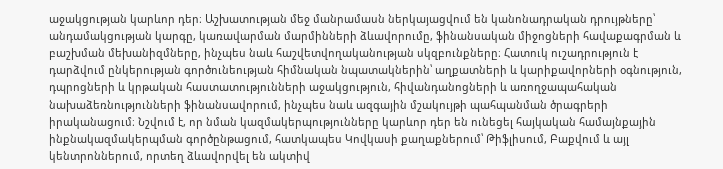աջակցության կարևոր դեր։ Աշխատության մեջ մանրամասն ներկայացվում են կանոնադրական դրույթները՝ անդամակցության կարգը, կառավարման մարմինների ձևավորումը, ֆինանսական միջոցների հավաքագրման և բաշխման մեխանիզմները, ինչպես նաև հաշվետվողականության սկզբունքները։ Հատուկ ուշադրություն է դարձվում ընկերության գործունեության հիմնական նպատակներին՝ աղքատների և կարիքավորների օգնություն, դպրոցների և կրթական հաստատությունների աջակցություն, հիվանդանոցների և առողջապահական նախաձեռնությունների ֆինանսավորում, ինչպես նաև ազգային մշակույթի պահպանման ծրագրերի իրականացում։ Նշվում է, որ նման կազմակերպությունները կարևոր դեր են ունեցել հայկական համայնքային ինքնակազմակերպման գործընթացում, հատկապես Կովկասի քաղաքներում՝ Թիֆլիսում, Բաքվում և այլ կենտրոններում, որտեղ ձևավորվել են ակտիվ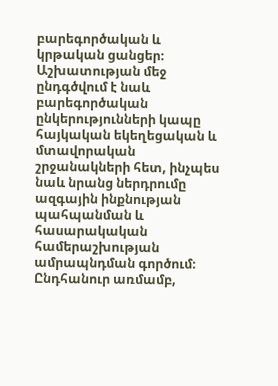բարեգործական և կրթական ցանցեր։ Աշխատության մեջ ընդգծվում է նաև բարեգործական ընկերությունների կապը հայկական եկեղեցական և մտավորական շրջանակների հետ, ինչպես նաև նրանց ներդրումը ազգային ինքնության պահպանման և հասարակական համերաշխության ամրապնդման գործում։ Ընդհանուր առմամբ,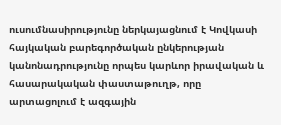ուսումնասիրությունը ներկայացնում է Կովկասի հայկական բարեգործական ընկերության կանոնադրությունը որպես կարևոր իրավական և հասարակական փաստաթուղթ, որը արտացոլում է ազգային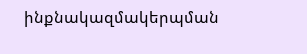ինքնակազմակերպման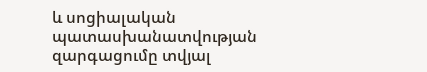և սոցիալական պատասխանատվության զարգացումը տվյալ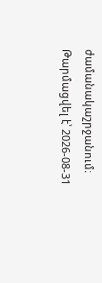ժամանակաշրջանում։
Թարմացվել է՝ 2026-08-31